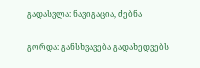გადასვლა: ნავიგაცია, ძებნა

გორდა: განსხვავება გადახედვებს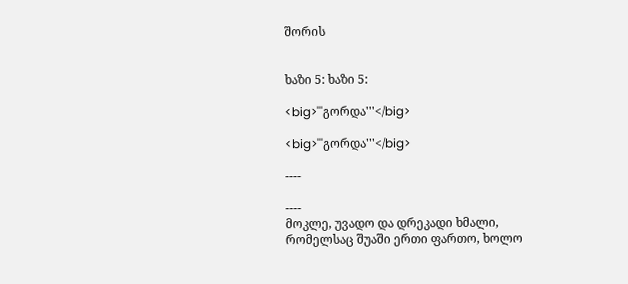შორის


ხაზი 5: ხაზი 5:

<big>'''გორდა'''</big>

<big>'''გორდა'''</big>

----

----
მოკლე, უვადო და დრეკადი ხმალი, რომელსაც შუაში ერთი ფართო, ხოლო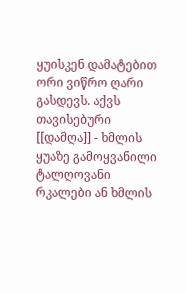ყუისკენ დამატებით ორი ვიწრო ღარი გასდევს. აქვს თავისებური [[დამღა]] - ხმლის ყუაზე გამოყვანილი ტალღოვანი რკალები ან ხმლის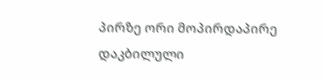პირზე ორი მოპირდაპირე დაკბილული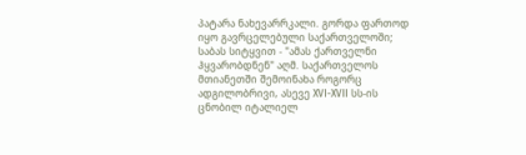პატარა ნახევარრკალი. გორდა ფართოდ იყო გავრცელებული საქართველოში; საბას სიტყვით - "ამას ქართველნი ჰყვარობდნენ" აღმ. საქართველოს მთიანეთში შემოინახა როგორც ადგილობრივი, ასევე XVI-XVII სს-ის ცნობილ იტალიელ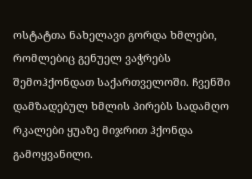ოსტატთა ნახელავი გორდა ხმლები, რომლებიც გენუელ ვაჭრებს შემოჰქონდათ საქართველოში. ჩვენში დამზადებულ ხმლის პირებს სადამღო რკალები ყუაზე მიჯრით ჰქონდა გამოყვანილი.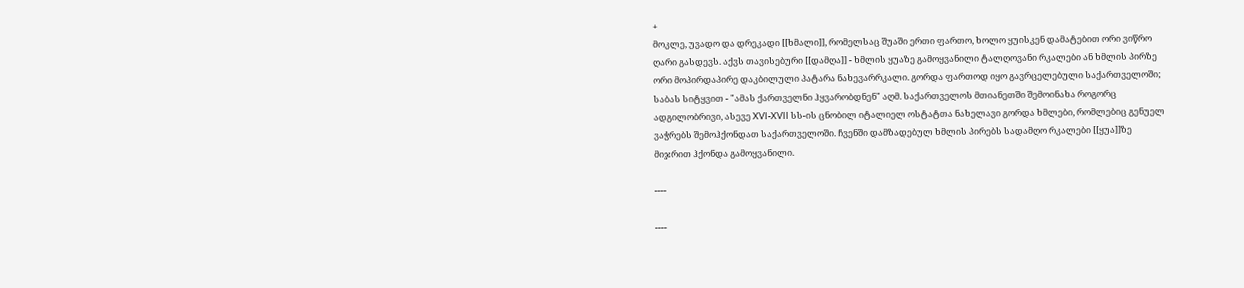+
მოკლე, უვადო და დრეკადი [[ხმალი]], რომელსაც შუაში ერთი ფართო, ხოლო ყუისკენ დამატებით ორი ვიწრო ღარი გასდევს. აქვს თავისებური [[დამღა]] - ხმლის ყუაზე გამოყვანილი ტალღოვანი რკალები ან ხმლის პირზე ორი მოპირდაპირე დაკბილული პატარა ნახევარრკალი. გორდა ფართოდ იყო გავრცელებული საქართველოში; საბას სიტყვით - "ამას ქართველნი ჰყვარობდნენ" აღმ. საქართველოს მთიანეთში შემოინახა როგორც ადგილობრივი, ასევე XVI-XVII სს-ის ცნობილ იტალიელ ოსტატთა ნახელავი გორდა ხმლები, რომლებიც გენუელ ვაჭრებს შემოჰქონდათ საქართველოში. ჩვენში დამზადებულ ხმლის პირებს სადამღო რკალები [[ყუა]]ზე მიჯრით ჰქონდა გამოყვანილი.

----

----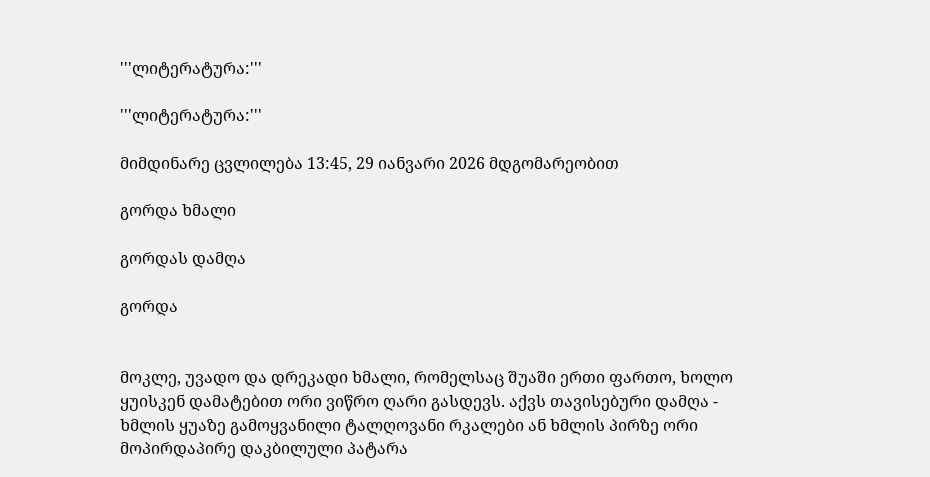'''ლიტერატურა:'''

'''ლიტერატურა:'''

მიმდინარე ცვლილება 13:45, 29 იანვარი 2026 მდგომარეობით

გორდა ხმალი

გორდას დამღა

გორდა


მოკლე, უვადო და დრეკადი ხმალი, რომელსაც შუაში ერთი ფართო, ხოლო ყუისკენ დამატებით ორი ვიწრო ღარი გასდევს. აქვს თავისებური დამღა - ხმლის ყუაზე გამოყვანილი ტალღოვანი რკალები ან ხმლის პირზე ორი მოპირდაპირე დაკბილული პატარა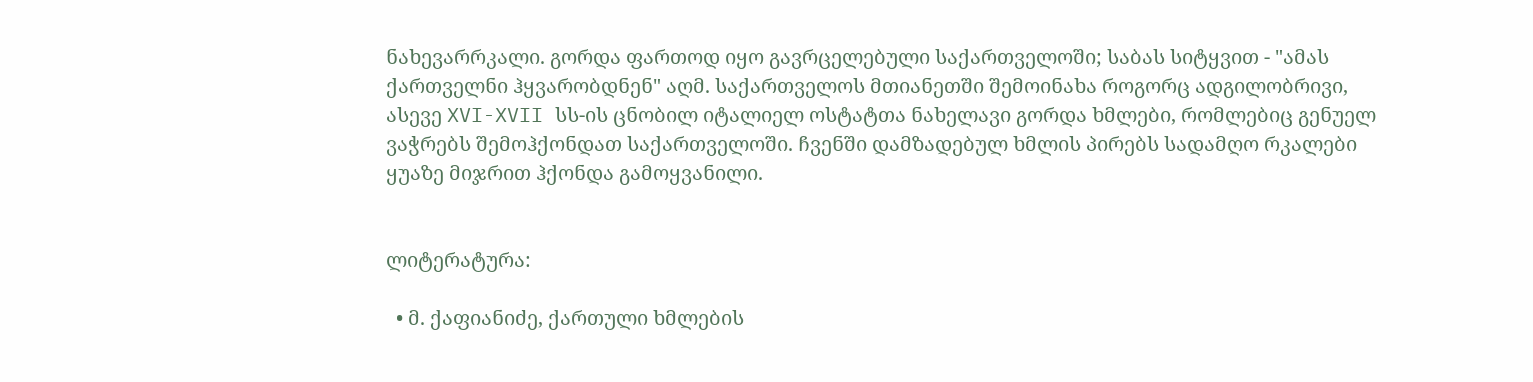ნახევარრკალი. გორდა ფართოდ იყო გავრცელებული საქართველოში; საბას სიტყვით - "ამას ქართველნი ჰყვარობდნენ" აღმ. საქართველოს მთიანეთში შემოინახა როგორც ადგილობრივი, ასევე XVI-XVII სს-ის ცნობილ იტალიელ ოსტატთა ნახელავი გორდა ხმლები, რომლებიც გენუელ ვაჭრებს შემოჰქონდათ საქართველოში. ჩვენში დამზადებულ ხმლის პირებს სადამღო რკალები ყუაზე მიჯრით ჰქონდა გამოყვანილი.


ლიტერატურა:

  • მ. ქაფიანიძე, ქართული ხმლების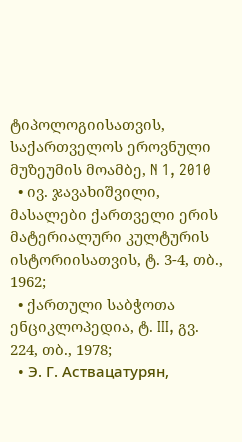ტიპოლოგიისათვის, საქართველოს ეროვნული მუზეუმის მოამბე, N 1, 2010
  • ივ. ჯავახიშვილი, მასალები ქართველი ერის მატერიალური კულტურის ისტორიისათვის, ტ. 3-4, თბ., 1962;
  • ქართული საბჭოთა ენციკლოპედია, ტ. III, გვ. 224, თბ., 1978;
  • Э. Г. Аствацатурян,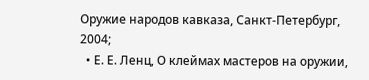Оружие народов кавказа, Санкт-Петербург, 2004;
  • Е. Е. Ленц, О клеймах мастеров на оружии,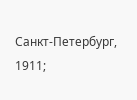Санкт-Петербург, 1911;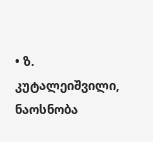• ზ. კუტალეიშვილი, ნაოსნობა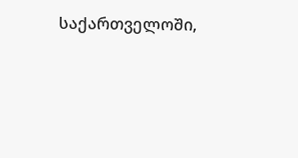საქართველოში,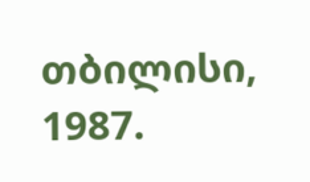თბილისი, 1987.